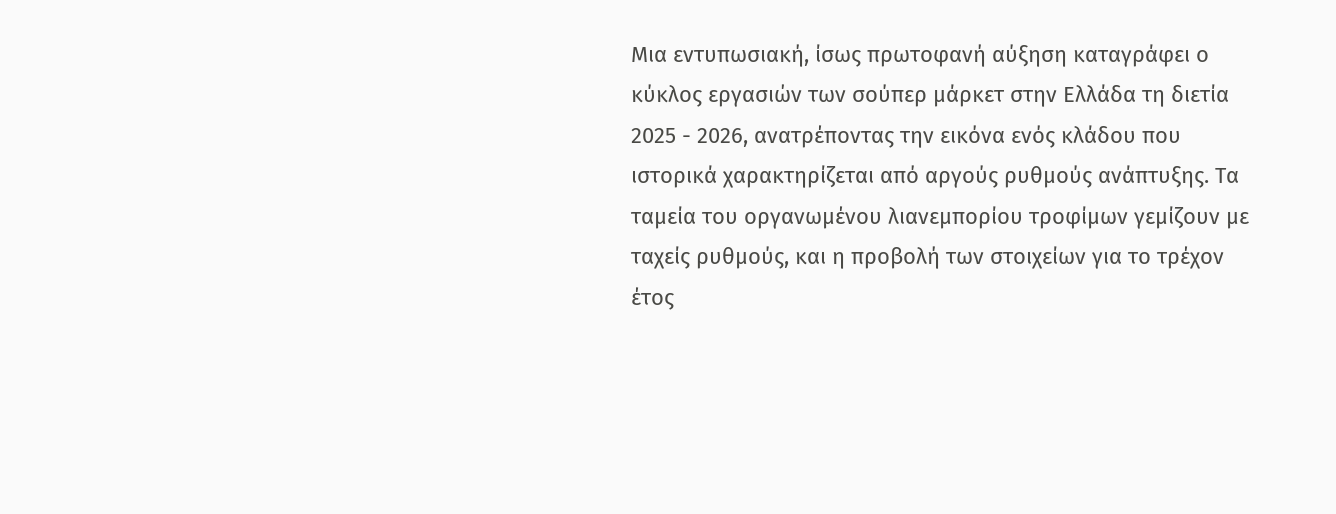Μια εντυπωσιακή, ίσως πρωτοφανή αύξηση καταγράφει ο κύκλος εργασιών των σούπερ μάρκετ στην Ελλάδα τη διετία 2025 - 2026, ανατρέποντας την εικόνα ενός κλάδου που ιστορικά χαρακτηρίζεται από αργούς ρυθμούς ανάπτυξης. Τα ταμεία του οργανωμένου λιανεμπορίου τροφίμων γεμίζουν με ταχείς ρυθμούς, και η προβολή των στοιχείων για το τρέχον έτος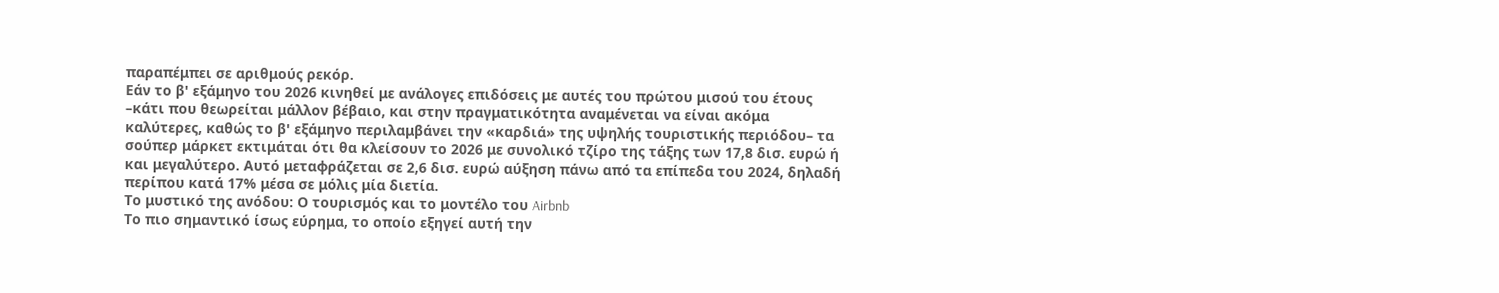παραπέμπει σε αριθμούς ρεκόρ.
Εάν το β' εξάμηνο του 2026 κινηθεί με ανάλογες επιδόσεις με αυτές του πρώτου μισού του έτους –κάτι που θεωρείται μάλλον βέβαιο, και στην πραγματικότητα αναμένεται να είναι ακόμα καλύτερες, καθώς το β' εξάμηνο περιλαμβάνει την «καρδιά» της υψηλής τουριστικής περιόδου– τα σούπερ μάρκετ εκτιμάται ότι θα κλείσουν το 2026 με συνολικό τζίρο της τάξης των 17,8 δισ. ευρώ ή και μεγαλύτερο. Αυτό μεταφράζεται σε 2,6 δισ. ευρώ αύξηση πάνω από τα επίπεδα του 2024, δηλαδή περίπου κατά 17% μέσα σε μόλις μία διετία.
Το μυστικό της ανόδου: Ο τουρισμός και το μοντέλο του Airbnb
Το πιο σημαντικό ίσως εύρημα, το οποίο εξηγεί αυτή την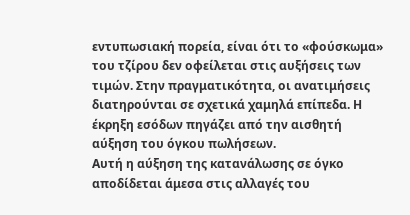εντυπωσιακή πορεία, είναι ότι το «φούσκωμα» του τζίρου δεν οφείλεται στις αυξήσεις των τιμών. Στην πραγματικότητα, οι ανατιμήσεις διατηρούνται σε σχετικά χαμηλά επίπεδα. Η έκρηξη εσόδων πηγάζει από την αισθητή αύξηση του όγκου πωλήσεων.
Αυτή η αύξηση της κατανάλωσης σε όγκο αποδίδεται άμεσα στις αλλαγές του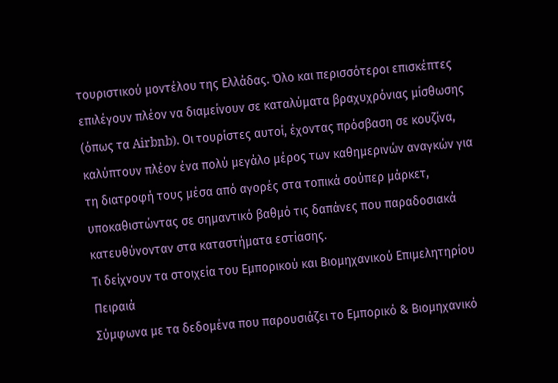τουριστικού μοντέλου της Ελλάδας. Όλο και περισσότεροι επισκέπτες επιλέγουν πλέον να διαμείνουν σε καταλύματα βραχυχρόνιας μίσθωσης (όπως τα Airbnb). Οι τουρίστες αυτοί, έχοντας πρόσβαση σε κουζίνα, καλύπτουν πλέον ένα πολύ μεγάλο μέρος των καθημερινών αναγκών για τη διατροφή τους μέσα από αγορές στα τοπικά σούπερ μάρκετ, υποκαθιστώντας σε σημαντικό βαθμό τις δαπάνες που παραδοσιακά κατευθύνονταν στα καταστήματα εστίασης.
Τι δείχνουν τα στοιχεία του Εμπορικού και Βιομηχανικού Επιμελητηρίου Πειραιά
Σύμφωνα με τα δεδομένα που παρουσιάζει το Εμπορικό & Βιομηχανικό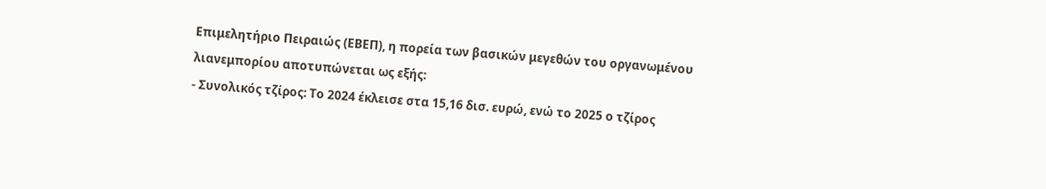Επιμελητήριο Πειραιώς (ΕΒΕΠ), η πορεία των βασικών μεγεθών του οργανωμένου λιανεμπορίου αποτυπώνεται ως εξής:
- Συνολικός τζίρος: Το 2024 έκλεισε στα 15,16 δισ. ευρώ, ενώ το 2025 ο τζίρος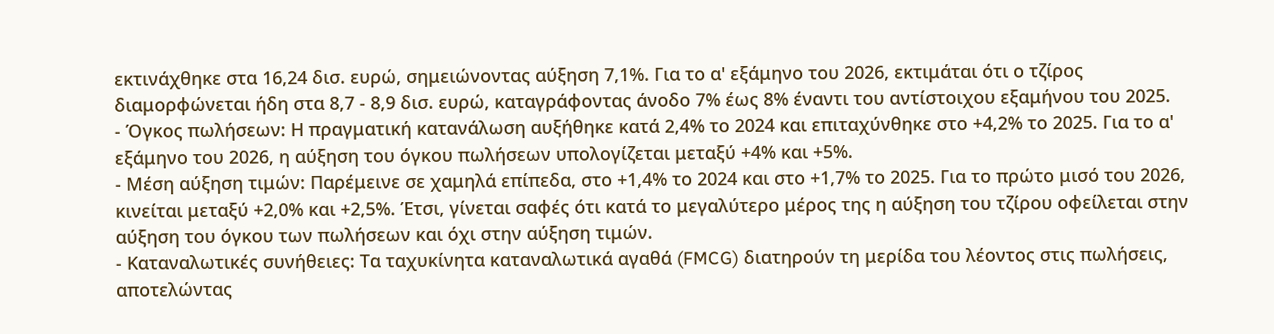εκτινάχθηκε στα 16,24 δισ. ευρώ, σημειώνοντας αύξηση 7,1%. Για το α' εξάμηνο του 2026, εκτιμάται ότι ο τζίρος διαμορφώνεται ήδη στα 8,7 - 8,9 δισ. ευρώ, καταγράφοντας άνοδο 7% έως 8% έναντι του αντίστοιχου εξαμήνου του 2025.
- Όγκος πωλήσεων: Η πραγματική κατανάλωση αυξήθηκε κατά 2,4% το 2024 και επιταχύνθηκε στο +4,2% το 2025. Για το α' εξάμηνο του 2026, η αύξηση του όγκου πωλήσεων υπολογίζεται μεταξύ +4% και +5%.
- Μέση αύξηση τιμών: Παρέμεινε σε χαμηλά επίπεδα, στο +1,4% το 2024 και στο +1,7% το 2025. Για το πρώτο μισό του 2026, κινείται μεταξύ +2,0% και +2,5%. Έτσι, γίνεται σαφές ότι κατά το μεγαλύτερο μέρος της η αύξηση του τζίρου οφείλεται στην αύξηση του όγκου των πωλήσεων και όχι στην αύξηση τιμών.
- Καταναλωτικές συνήθειες: Τα ταχυκίνητα καταναλωτικά αγαθά (FMCG) διατηρούν τη μερίδα του λέοντος στις πωλήσεις, αποτελώντας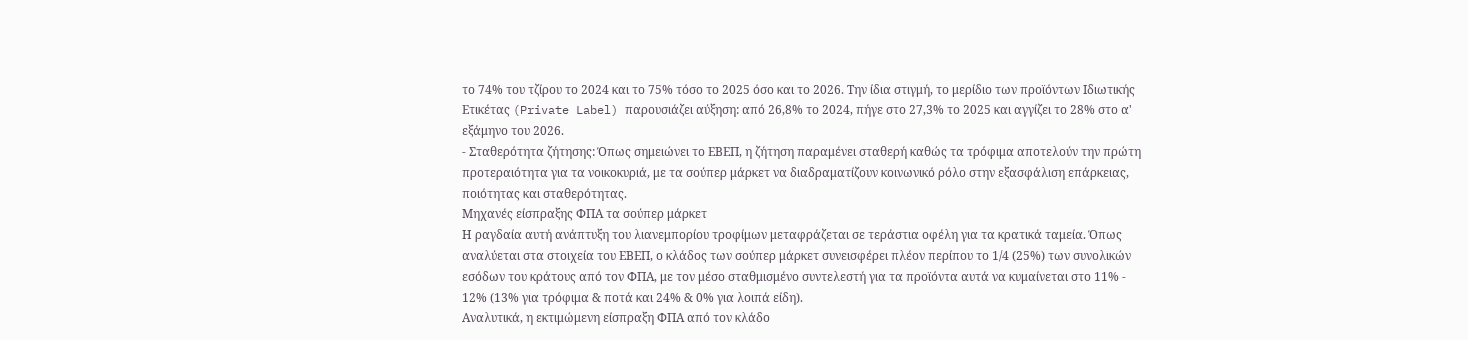το 74% του τζίρου το 2024 και το 75% τόσο το 2025 όσο και το 2026. Την ίδια στιγμή, το μερίδιο των προϊόντων Ιδιωτικής Ετικέτας (Private Label) παρουσιάζει αύξηση: από 26,8% το 2024, πήγε στο 27,3% το 2025 και αγγίζει το 28% στο α' εξάμηνο του 2026.
- Σταθερότητα ζήτησης: Όπως σημειώνει το ΕΒΕΠ, η ζήτηση παραμένει σταθερή καθώς τα τρόφιμα αποτελούν την πρώτη προτεραιότητα για τα νοικοκυριά, με τα σούπερ μάρκετ να διαδραματίζουν κοινωνικό ρόλο στην εξασφάλιση επάρκειας, ποιότητας και σταθερότητας.
Μηχανές είσπραξης ΦΠΑ τα σούπερ μάρκετ
Η ραγδαία αυτή ανάπτυξη του λιανεμπορίου τροφίμων μεταφράζεται σε τεράστια οφέλη για τα κρατικά ταμεία. Όπως αναλύεται στα στοιχεία του ΕΒΕΠ, ο κλάδος των σούπερ μάρκετ συνεισφέρει πλέον περίπου το 1/4 (25%) των συνολικών εσόδων του κράτους από τον ΦΠΑ, με τον μέσο σταθμισμένο συντελεστή για τα προϊόντα αυτά να κυμαίνεται στο 11% - 12% (13% για τρόφιμα & ποτά και 24% & 0% για λοιπά είδη).
Αναλυτικά, η εκτιμώμενη είσπραξη ΦΠΑ από τον κλάδο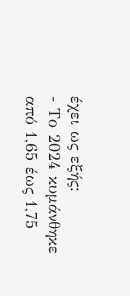έχει ως εξής:
- Το 2024 κυμάνθηκε από 1,65 έως 1,75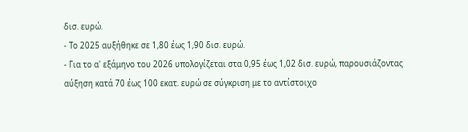δισ. ευρώ.
- Το 2025 αυξήθηκε σε 1,80 έως 1,90 δισ. ευρώ.
- Για το α' εξάμηνο του 2026 υπολογίζεται στα 0,95 έως 1,02 δισ. ευρώ, παρουσιάζοντας αύξηση κατά 70 έως 100 εκατ. ευρώ σε σύγκριση με το αντίστοιχο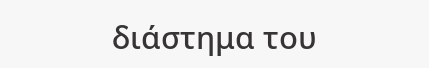διάστημα του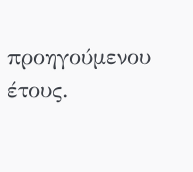προηγούμενου έτους.